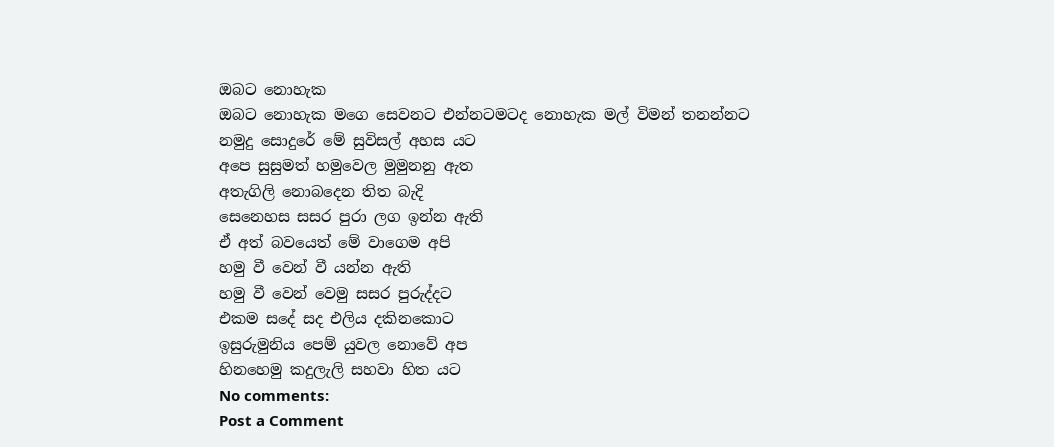ඔබට නොහැක
ඔබට නොහැක මගෙ සෙවනට එන්නටමටද නොහැක මල් විමන් තනන්නට
නමුදු සොදුරේ මේ සුවිසල් අහස යට
අපෙ සුසුමත් හමුවෙල මුමුනනු ඇත
අතැගිලි නොබදෙන තිත බැදි
සෙනෙහස සසර පුරා ලග ඉන්න ඇති
ඒ අත් බවයෙත් මේ වාගෙම අපි
හමු වී වෙන් වී යන්න ඇති
හමු වී වෙන් වෙමු සසර පුරුද්දට
එකම සදේ සද එලිය දකිනකොට
ඉසුරුමුනිය පෙම් යුවල නොවේ අප
හිනහෙමු කදුලැලි සහවා හිත යට
No comments:
Post a Comment